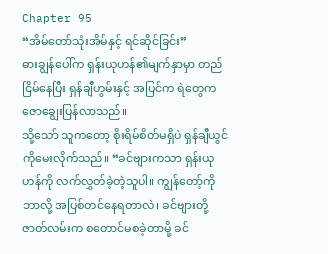Chapter 95
“အိမ်တော်သုံးအိမ်နှင့် ရင်ဆိုင်ခြင်း”
ဓားချွန်ပေါ်က ရှန်းယုဟန်၏မျက်နှာမှာ တည်ငြိမ်နေပြီး ရှန်ချီဟွမ်းနှင့် အပြင်က ရဲတွေက ဇောချွေးပြန်လာသည်။
သို့သော် သူကတော့ စိုးရိမ်စိတ်မရှိပဲ ရှန်ချီယွင်ကိုမေးလိုက်သည်။ “ခင်ဗျားကသာ ရှန်းယုဟန်ကို လက်လွှတ်ခဲ့တဲ့သူပါ။ ကျွန်တော့်ကို ဘာလို့ အပြစ်တင်နေရတာလဲ၊ ခင်ဗျားတို့ဇာတ်လမ်းက စတောင်မစခဲ့တာမို့ ခင်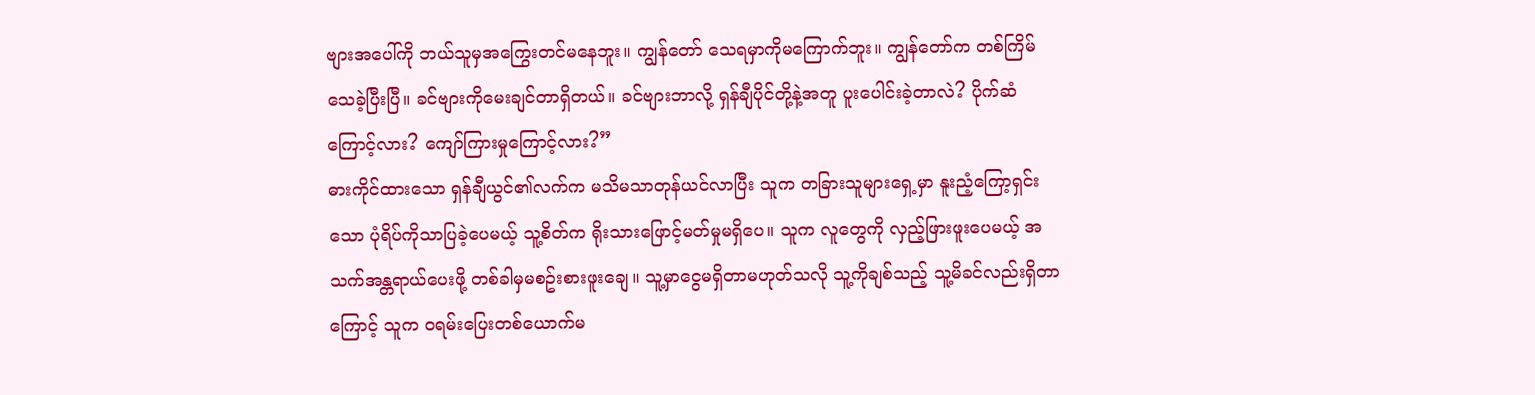ဗျားအပေါ်ကို ဘယ်သူမှအကြွေးတင်မနေဘူး။ ကျွန်တော် သေရမှာကိုမကြောက်ဘူး။ ကျွန်တော်က တစ်ကြိမ်သေခဲ့ပြီးပြီ။ ခင်ဗျားကိုမေးချင်တာရှိတယ်။ ခင်ဗျားဘာလို့ ရှန်ချီပိုင်တို့နဲ့အတူ ပူးပေါင်းခဲ့တာလဲ? ပိုက်ဆံကြောင့်လား? ကျော်ကြားမှုကြောင့်လား?”
ဓားကိုင်ထားသော ရှန်ချီယွင်၏လက်က မသိမသာတုန်ယင်လာပြီး သူက တခြားသူများရှေ့မှာ နူးညံ့ကြော့ရှင်းသော ပုံရိပ်ကိုသာပြခဲ့ပေမယ့် သူ့စိတ်က ရိုးသားဖြောင့်မတ်မှုမရှိပေ။ သူက လူတွေကို လှည့်ဖြားဖူးပေမယ့် အသက်အန္တရာယ်ပေးဖို့ တစ်ခါမှမစဥ်းစားဖူးချေ။ သူ့မှာငွေမရှိတာမဟုတ်သလို သူ့ကိုချစ်သည့် သူ့မိခင်လည်းရှိတာကြောင့် သူက ဝရမ်းပြေးတစ်ယောက်မ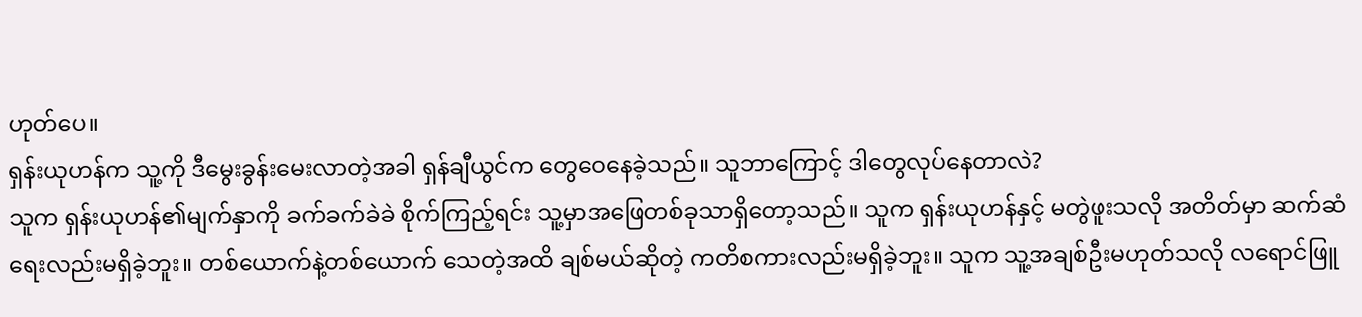ဟုတ်ပေ။
ရှန်းယုဟန်က သူ့ကို ဒီမွေးခွန်းမေးလာတဲ့အခါ ရှန်ချီယွင်က တွေဝေနေခဲ့သည်။ သူဘာကြောင့် ဒါတွေလုပ်နေတာလဲ?
သူက ရှန်းယုဟန်၏မျက်နှာကို ခက်ခက်ခဲခဲ စိုက်ကြည့်ရင်း သူ့မှာအဖြေတစ်ခုသာရှိတော့သည်။ သူက ရှန်းယုဟန်နှင့် မတွဲဖူးသလို အတိတ်မှာ ဆက်ဆံရေးလည်းမရှိခဲ့ဘူး။ တစ်ယောက်နဲ့တစ်ယောက် သေတဲ့အထိ ချစ်မယ်ဆိုတဲ့ ကတိစကားလည်းမရှိခဲ့ဘူး။ သူက သူ့အချစ်ဦးမဟုတ်သလို လရောင်ဖြူ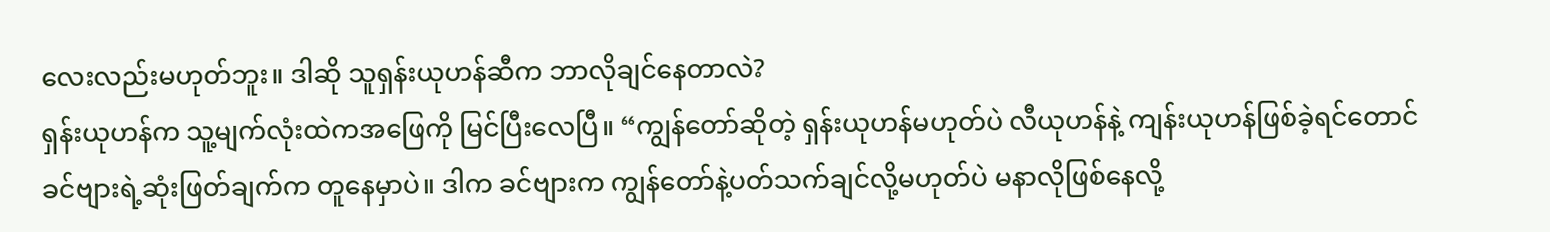လေးလည်းမဟုတ်ဘူး။ ဒါဆို သူရှန်းယုဟန်ဆီက ဘာလိုချင်နေတာလဲ?
ရှန်းယုဟန်က သူ့မျက်လုံးထဲကအဖြေကို မြင်ပြီးလေပြီ။ “ကျွန်တော်ဆိုတဲ့ ရှန်းယုဟန်မဟုတ်ပဲ လီယုဟန်နဲ့ ကျန်းယုဟန်ဖြစ်ခဲ့ရင်တောင် ခင်ဗျားရဲ့ဆုံးဖြတ်ချက်က တူနေမှာပဲ။ ဒါက ခင်ဗျားက ကျွန်တော်နဲ့ပတ်သက်ချင်လို့မဟုတ်ပဲ မနာလိုဖြစ်နေလို့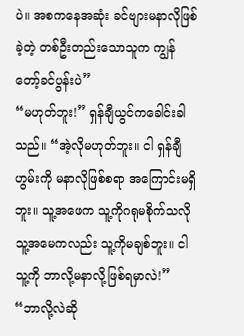ပဲ။ အစကနေအဆုံး ခင်ဗျားမနာလိုဖြစ်ခဲ့တဲ့ တစ်ဦးတည်းသောသူက ကျွန်တော့်ခင်ပွန်းပဲ”
“မဟုတ်ဘူး!” ရှန်ချီယွင်ကခေါင်းခါသည်။ “အဲ့လိုမဟုတ်ဘူး။ ငါ ရှန်ချီဟွမ်းကို မနာလိုဖြစ်စရာ အကြောင်းမရှိဘူး။ သူ့အဖေက သူ့ကိုဂရုမစိုက်သလို သူ့အမေကလည်း သူ့ကိုမချစ်ဘူး။ ငါ သူ့ကို ဘာလို့မနာလို့ဖြစ်ရမှာလဲ!”
“ဘာလို့လဲဆို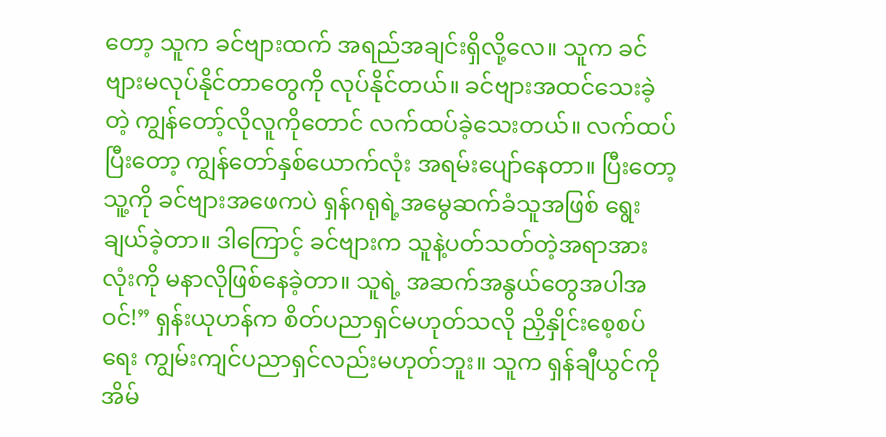တော့ သူက ခင်ဗျားထက် အရည်အချင်းရှိလို့လေ။ သူက ခင်ဗျားမလုပ်နိုင်တာတွေကို လုပ်နိုင်တယ်။ ခင်ဗျားအထင်သေးခဲ့တဲ့ ကျွန်တော့်လိုလူကိုတောင် လက်ထပ်ခဲ့သေးတယ်။ လက်ထပ်ပြီးတော့ ကျွန်တော်နှစ်ယောက်လုံး အရမ်းပျော်နေတာ။ ပြီးတော့ သူ့ကို ခင်ဗျားအဖေကပဲ ရှန်ဂရုရဲ့အမွေဆက်ခံသူအဖြစ် ရွေးချယ်ခဲ့တာ။ ဒါကြောင့် ခင်ဗျားက သူနဲ့ပတ်သတ်တဲ့အရာအားလုံးကို မနာလိုဖြစ်နေခဲ့တာ။ သူရဲ့ အဆက်အနွယ်တွေအပါအဝင်!” ရှန်းယုဟန်က စိတ်ပညာရှင်မဟုတ်သလို ညှိနှိုင်းစေ့စပ်ရေး ကျွမ်းကျင်ပညာရှင်လည်းမဟုတ်ဘူး။ သူက ရှန်ချီယွင်ကို အိမ်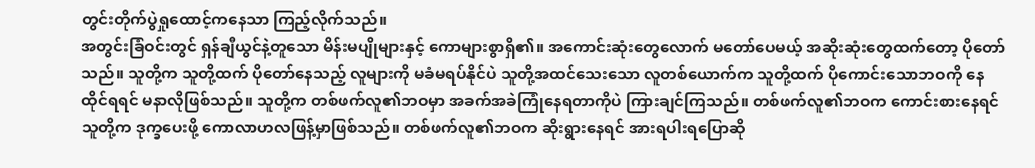တွင်းတိုက်ပွဲရှုထောင့်ကနေသာ ကြည့်လိုက်သည်။
အတွင်းခြံဝင်းတွင် ရှန်ချီယွင်နဲ့တူသော မိန်းမပျိုများနှင့် ကောများစွာရှိ၏။ အကောင်းဆုံးတွေလောက် မတော်ပေမယ့် အဆိုးဆုံးတွေထက်တော့ ပိုတော်သည်။ သူတို့က သူတို့ထက် ပိုတော်နေသည့် လူများကို မခံမရပ်နိုင်ပဲ သူတို့အထင်သေးသော လူတစ်ယောက်က သူတို့ထက် ပိုကောင်းသောဘဝကို နေထိုင်ရရင် မနာလိုဖြစ်သည်။ သူတို့က တစ်ဖက်လူ၏ဘဝမှာ အခက်အခဲကြုံနေရတာကိုပဲ ကြားချင်ကြသည်။ တစ်ဖက်လူ၏ဘဝက ကောင်းစားနေရင် သူတို့က ဒုက္ခပေးဖို့ ကောလာဟလဖြန့်မှာဖြစ်သည်။ တစ်ဖက်လူ၏ဘဝက ဆိုးရွားနေရင် အားရပါးရပြောဆို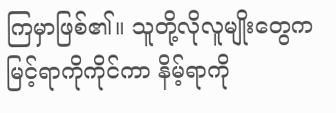ကြမှာဖြစ်၏။ သူတို့လိုလူမျိုးတွေက မြင့်ရာကိုကိုင်ကာ နိမ့်ရာကို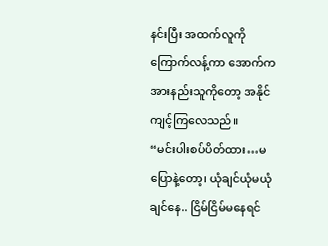နင်းပြီး အထက်လူကိုကြောက်လန့်ကာ အောက်ကအားနည်းသူကိုတော့ အနိုင်ကျင့်ကြလေသည်။
“မင်းပါးစပ်ပိတ်ထား…မပြောနဲ့တော့၊ ယုံချင်ယုံမယုံချင်နေ.. ငြိမ်ငြိမ်မနေရင်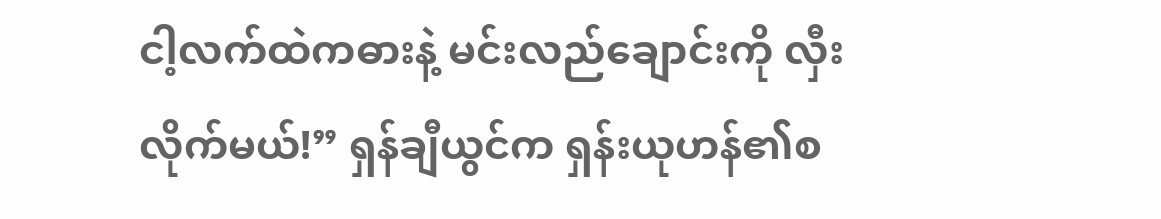ငါ့လက်ထဲကဓားနဲ့ မင်းလည်ချောင်းကို လှီးလိုက်မယ်!” ရှန်ချီယွင်က ရှန်းယုဟန်၏စ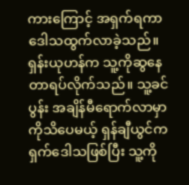ကားကြောင့် အရှက်ရကာ ဒေါသထွက်လာခဲ့သည်။
ရှန်းယုဟန်က သူ့ကိုဆွနေတာရပ်လိုက်သည်။ သူ့ခင်ပွန်း အချိန်မီရောက်လာမှာကိုသိပေမယ့် ရှန်ချီယွင်က ရှက်ဒေါသဖြစ်ပြီး သူ့ကို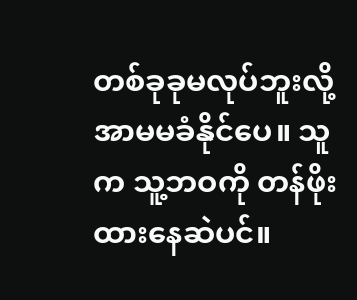တစ်ခုခုမလုပ်ဘူးလို့ အာမမခံနိုင်ပေ။ သူက သူ့ဘဝကို တန်ဖိုးထားနေဆဲပင်။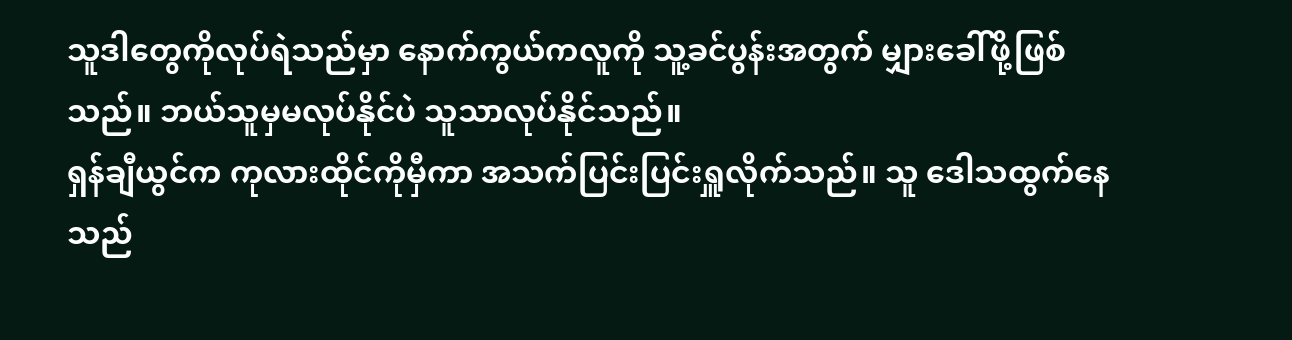သူဒါတွေကိုလုပ်ရဲသည်မှာ နောက်ကွယ်ကလူကို သူ့ခင်ပွန်းအတွက် မျှားခေါ်ဖို့ဖြစ်သည်။ ဘယ်သူမှမလုပ်နိုင်ပဲ သူသာလုပ်နိုင်သည်။
ရှန်ချီယွင်က ကုလားထိုင်ကိုမှီကာ အသက်ပြင်းပြင်းရှူလိုက်သည်။ သူ ဒေါသထွက်နေသည်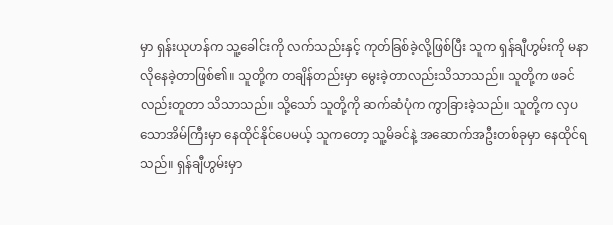မှာ ရှန်းယုဟန်က သူ့ခေါင်းကို လက်သည်းနှင့် ကုတ်ခြစ်ခဲ့လို့ဖြစ်ပြီး သူက ရှန်ချီဟွမ်းကို မနာလိုနေခဲ့တာဖြစ်၏။ သူတို့က တချိန်တည်းမှာ မွေးခဲ့တာလည်းသိသာသည်။ သူတို့က ဖခင်လည်းတူတာ သိသာသည်။ သို့သော် သူတို့ကို ဆက်ဆံပုံက ကွာခြားခဲ့သည်။ သူတို့က လှပသောအိမ်ကြီးမှာ နေထိုင်နိုင်ပေမယ့် သူကတော့ သူ့မိခင်နဲ့ အဆောက်အဦးတစ်ခုမှာ နေထိုင်ရသည်။ ရှန်ချီဟွမ်းမှာ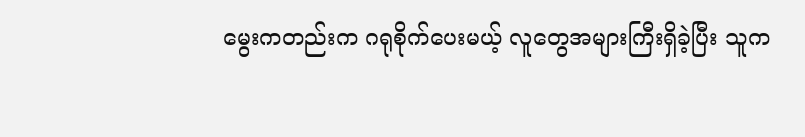မွေးကတည်းက ဂရုစိုက်ပေးမယ့် လူတွေအများကြီးရှိခဲ့ပြီး သူက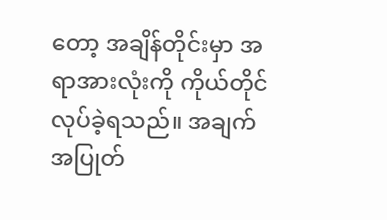တော့ အချိန်တိုင်းမှာ အရာအားလုံးကို ကိုယ်တိုင်လုပ်ခဲ့ရသည်။ အချက်အပြုတ်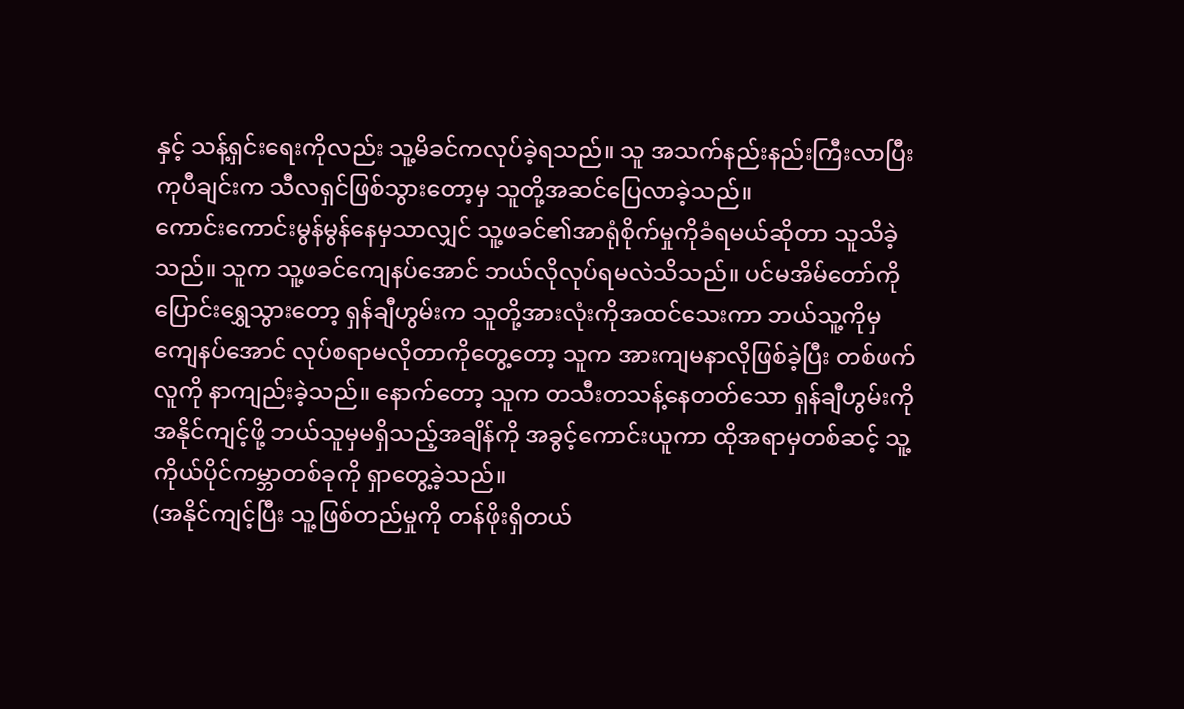နှင့် သန့်ရှင်းရေးကိုလည်း သူ့မိခင်ကလုပ်ခဲ့ရသည်။ သူ အသက်နည်းနည်းကြီးလာပြီး ကုပီချင်းက သီလရှင်ဖြစ်သွားတော့မှ သူတို့အဆင်ပြေလာခဲ့သည်။
ကောင်းကောင်းမွန်မွန်နေမှသာလျှင် သူ့ဖခင်၏အာရုံစိုက်မှုကိုခံရမယ်ဆိုတာ သူသိခဲ့သည်။ သူက သူ့ဖခင်ကျေနပ်အောင် ဘယ်လိုလုပ်ရမလဲသိသည်။ ပင်မအိမ်တော်ကို ပြောင်းရွှေသွားတော့ ရှန်ချီဟွမ်းက သူတို့အားလုံးကိုအထင်သေးကာ ဘယ်သူ့ကိုမှ ကျေနပ်အောင် လုပ်စရာမလိုတာကိုတွေ့တော့ သူက အားကျမနာလိုဖြစ်ခဲ့ပြီး တစ်ဖက်လူကို နာကျည်းခဲ့သည်။ နောက်တော့ သူက တသီးတသန့်နေတတ်သော ရှန်ချီဟွမ်းကို အနိုင်ကျင့်ဖို့ ဘယ်သူမှမရှိသည့်အချိန်ကို အခွင့်ကောင်းယူကာ ထိုအရာမှတစ်ဆင့် သူ့ကိုယ်ပိုင်ကမ္ဘာတစ်ခုကို ရှာတွေ့ခဲ့သည်။
(အနိုင်ကျင့်ပြီး သူ့ဖြစ်တည်မှုကို တန်ဖိုးရှိတယ်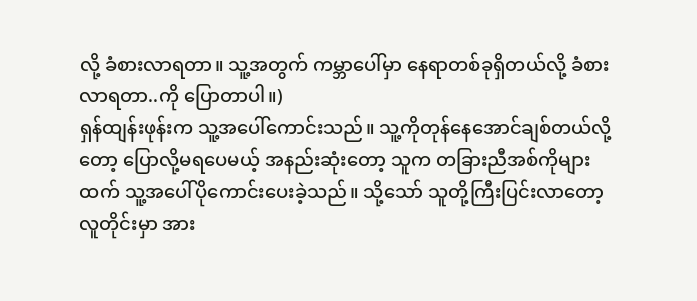လို့ ခံစားလာရတာ။ သူ့အတွက် ကမ္ဘာပေါ်မှာ နေရာတစ်ခုရှိတယ်လို့ ခံစားလာရတာ..ကို ပြောတာပါ။)
ရှန်ထျန်းဖုန်းက သူ့အပေါ်ကောင်းသည်။ သူ့ကိုတုန်နေအောင်ချစ်တယ်လို့တော့ ပြောလို့မရပေမယ့် အနည်းဆုံးတော့ သူက တခြားညီအစ်ကိုများထက် သူ့အပေါ်ပိုကောင်းပေးခဲ့သည်။ သို့သော် သူတို့ကြီးပြင်းလာတော့ လူတိုင်းမှာ အား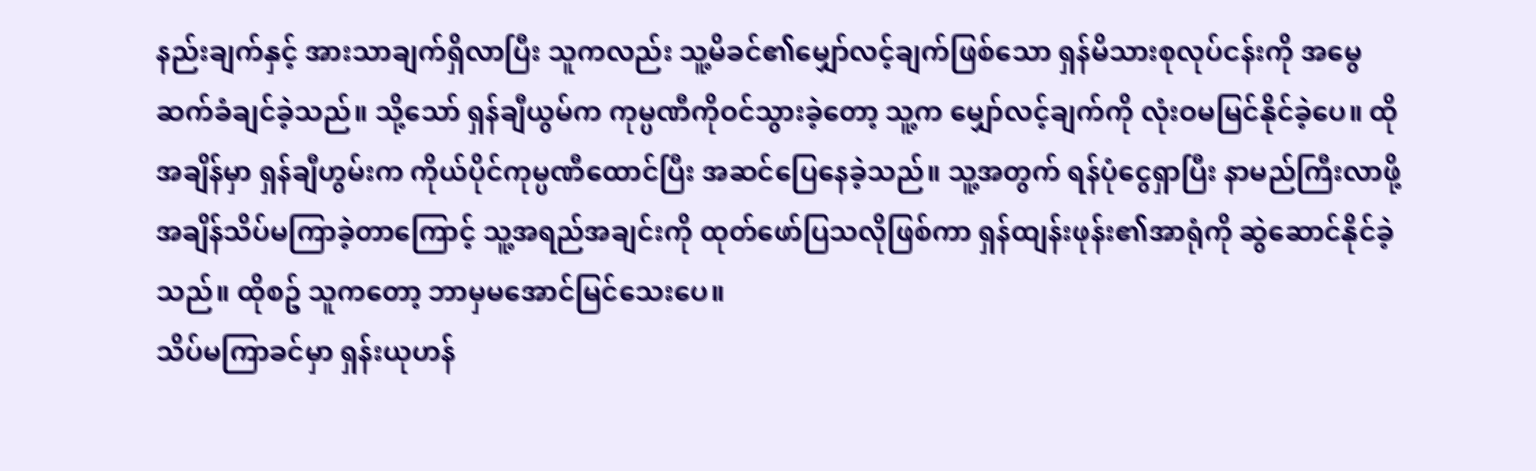နည်းချက်နှင့် အားသာချက်ရှိလာပြီး သူကလည်း သူ့မိခင်၏မျှော်လင့်ချက်ဖြစ်သော ရှန်မိသားစုလုပ်ငန်းကို အမွေဆက်ခံချင်ခဲ့သည်။ သို့သော် ရှန်ချီယွမ်က ကုမ္ပဏီကိုဝင်သွားခဲ့တော့ သူ့က မျှော်လင့်ချက်ကို လုံးဝမမြင်နိုင်ခဲ့ပေ။ ထိုအချိန်မှာ ရှန်ချီဟွမ်းက ကိုယ်ပိုင်ကုမ္ပဏီထောင်ပြီး အဆင်ပြေနေခဲ့သည်။ သူ့အတွက် ရန်ပုံငွေရှာပြီး နာမည်ကြီးလာဖို့ အချိန်သိပ်မကြာခဲ့တာကြောင့် သူ့အရည်အချင်းကို ထုတ်ဖော်ပြသလိုဖြစ်ကာ ရှန်ထျန်းဖုန်း၏အာရုံကို ဆွဲဆောင်နိုင်ခဲ့သည်။ ထိုစဥ် သူကတော့ ဘာမှမအောင်မြင်သေးပေ။
သိပ်မကြာခင်မှာ ရှန်းယုဟန်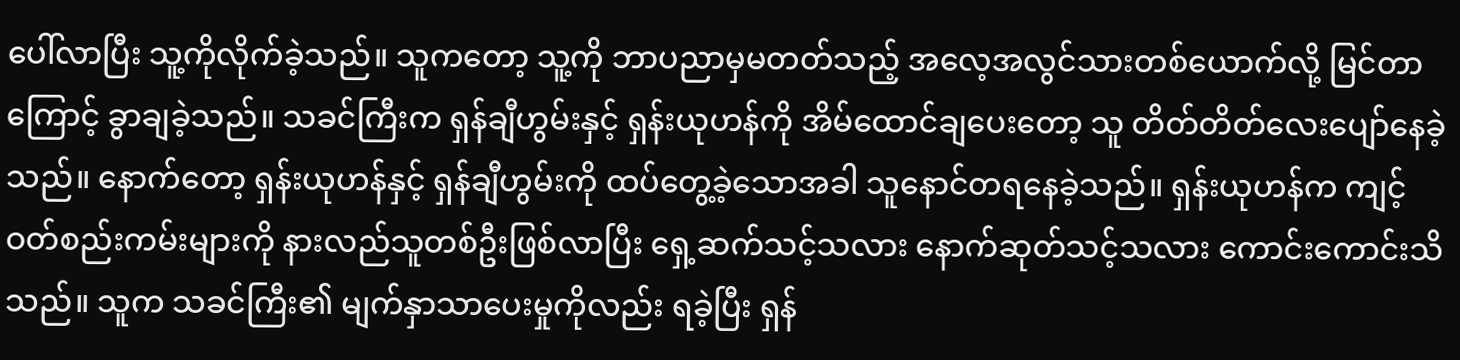ပေါ်လာပြီး သူ့ကိုလိုက်ခဲ့သည်။ သူကတော့ သူ့ကို ဘာပညာမှမတတ်သည့် အလေ့အလွင်သားတစ်ယောက်လို့ မြင်တာကြောင့် ခွာချခဲ့သည်။ သခင်ကြီးက ရှန်ချီဟွမ်းနှင့် ရှန်းယုဟန်ကို အိမ်ထောင်ချပေးတော့ သူ တိတ်တိတ်လေးပျော်နေခဲ့သည်။ နောက်တော့ ရှန်းယုဟန်နှင့် ရှန်ချီဟွမ်းကို ထပ်တွေ့ခဲ့သောအခါ သူနောင်တရနေခဲ့သည်။ ရှန်းယုဟန်က ကျင့်ဝတ်စည်းကမ်းများကို နားလည်သူတစ်ဦးဖြစ်လာပြီး ရှေ့ဆက်သင့်သလား နောက်ဆုတ်သင့်သလား ကောင်းကောင်းသိသည်။ သူက သခင်ကြီး၏ မျက်နှာသာပေးမှုကိုလည်း ရခဲ့ပြီး ရှန်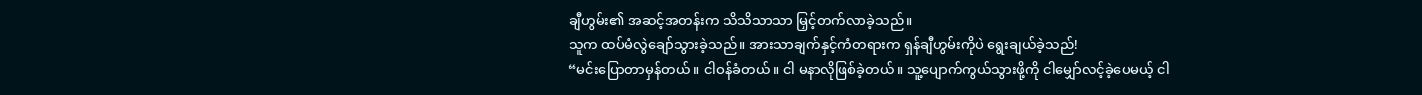ချီဟွမ်း၏ အဆင့်အတန်းက သိသိသာသာ မြှင့်တက်လာခဲ့သည်။
သူက ထပ်မံလွဲချော်သွားခဲ့သည်။ အားသာချက်နှင့်ကံတရားက ရှန်ချီဟွမ်းကိုပဲ ရွေးချယ်ခဲ့သည်!
“မင်းပြောတာမှန်တယ်။ ငါဝန်ခံတယ်။ ငါ မနာလိုဖြစ်ခဲ့တယ်။ သူ့ပျောက်ကွယ်သွားဖို့ကို ငါမျှော်လင့်ခဲ့ပေမယ့် ငါ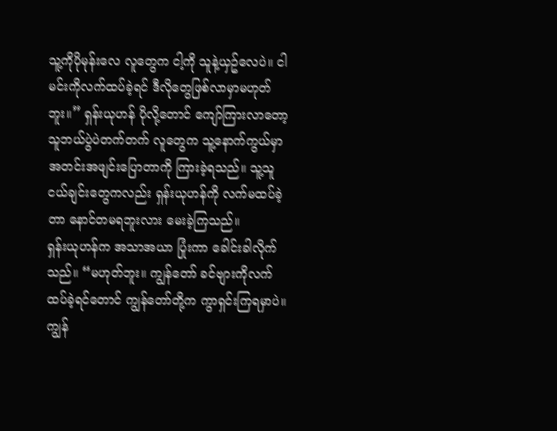သူ့ကိုပိုမုန်းလေ လူတွေက ငါ့ကို သူနဲ့ယှဥ်လေပဲ။ ငါမင်းကိုလက်ထပ်ခဲ့ရင် ဒီလိုတွေဖြစ်လာမှာမဟုတ်ဘူး။” ရှန်းယုဟန် ပိုလို့တောင် ကျော်ကြားလာတော့ သူဘယ်ပွဲပဲတက်တက် လူတွေက သူ့နောက်ကွယ်မှာ အတင်းအဖျင်းပြောတာကို ကြားခဲ့ရသည်။ သူ့သူငယ်ချင်းတွေကလည်း ရှန်းယုဟန်ကို လက်မထပ်ခဲ့တာ နောင်တမရဘူးလား မေးခဲ့ကြသည်။
ရှန်းယုဟန်က အသာအယာ ပြုံးကာ ခေါင်းခါလိုက်သည်။ “မဟုတ်ဘူး။ ကျွန်တော် ခင်ဗျားကိုလက်ထပ်ခဲ့ရင်တောင် ကျွန်တော်တို့က ကွာရှင်းကြရမှာပဲ။ ကျွန်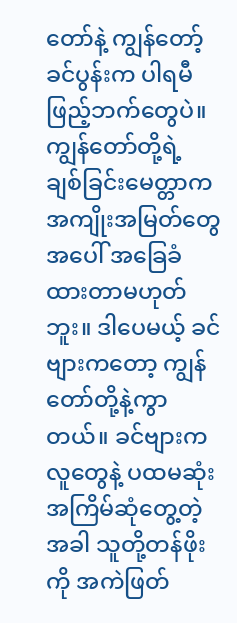တော်နဲ့ ကျွန်တော့်ခင်ပွန်းက ပါရမီဖြည့်ဘက်တွေပဲ။ ကျွန်တော်တို့ရဲ့ ချစ်ခြင်းမေတ္တာက အကျိုးအမြတ်တွေအပေါ် အခြေခံထားတာမဟုတ်ဘူး။ ဒါပေမယ့် ခင်ဗျားကတော့ ကျွန်တော်တို့နဲ့ကွာတယ်။ ခင်ဗျားက လူတွေနဲ့ ပထမဆုံးအကြိမ်ဆုံတွေ့တဲ့အခါ သူတို့တန်ဖိုးကို အကဲဖြတ်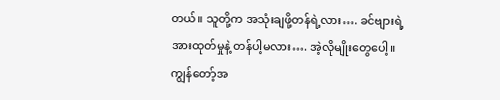တယ်။ သူတို့က အသုံးချဖို့တန်ရဲ့လား…. ခင်ဗျားရဲ့အားထုတ်မှုနဲ့ တန်ပါ့မလား…. အဲ့လိုမျိုးတွေပေါ့။ ကျွန်တော့်အ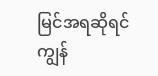မြင်အရဆိုရင် ကျွန်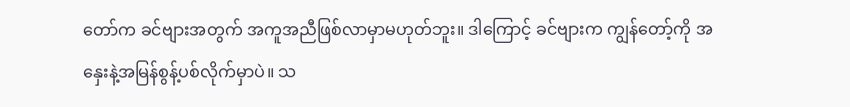တော်က ခင်ဗျားအတွက် အကူအညီဖြစ်လာမှာမဟုတ်ဘူး။ ဒါကြောင့် ခင်ဗျားက ကျွန်တော့်ကို အနှေးနဲ့အမြန်စွန့်ပစ်လိုက်မှာပဲ။ သ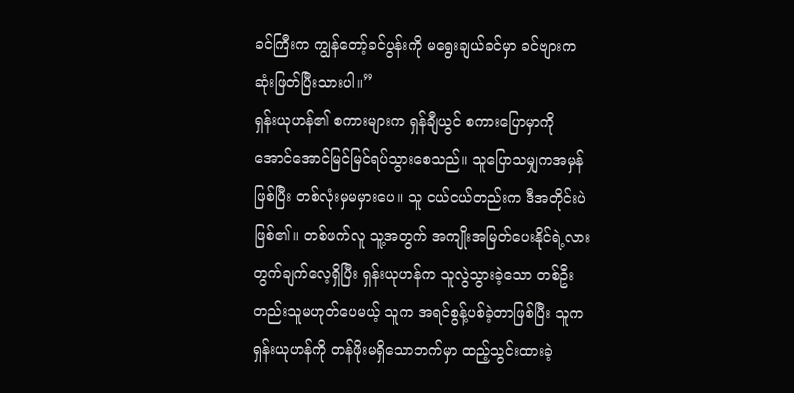ခင်ကြီးက ကျွန်တော့်ခင်ပွန်းကို မရွေးချယ်ခင်မှာ ခင်ဗျားက ဆုံးဖြတ်ပြီးသားပါ။”
ရှန်းယုဟန်၏ စကားများက ရှန်ချီယွင် စကားပြောမှာကို အောင်အောင်မြင်မြင်ရပ်သွားစေသည်။ သူပြောသမျှကအမှန်ဖြစ်ပြီး တစ်လုံးမှမမှားပေ။ သူ ငယ်ငယ်တည်းက ဒီအတိုင်းပဲဖြစ်၏။ တစ်ဖက်လူ သူ့အတွက် အကျိုးအမြတ်ပေးနိုင်ရဲ့လား တွက်ချက်လေ့ရှိပြီး ရှန်းယုဟန်က သူလွဲသွားခဲ့သော တစ်ဦးတည်းသူမဟုတ်ပေမယ့် သူက အရင်စွန့်ပစ်ခဲ့တာဖြစ်ပြီး သူက ရှန်းယုဟန်ကို တန်ဖိုးမရှိသောဘက်မှာ ထည့်သွင်းထားခဲ့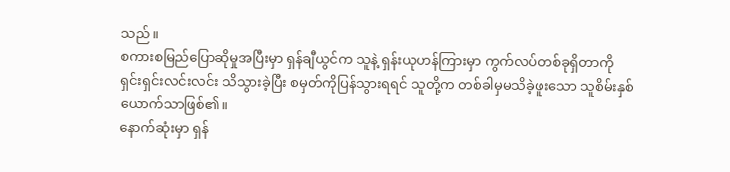သည်။
စကားစမြည်ပြောဆိုမှုအပြီးမှာ ရှန်ချီယွင်က သူနဲ့ ရှန်းယုဟန်ကြားမှာ ကွက်လပ်တစ်ခုရှိတာကို ရှင်းရှင်းလင်းလင်း သိသွားခဲ့ပြီး စမှတ်ကိုပြန်သွားရရင် သူတို့က တစ်ခါမှမသိခဲ့ဖူးသော သူစိမ်းနှစ်ယောက်သာဖြစ်၏။
နောက်ဆုံးမှာ ရှန်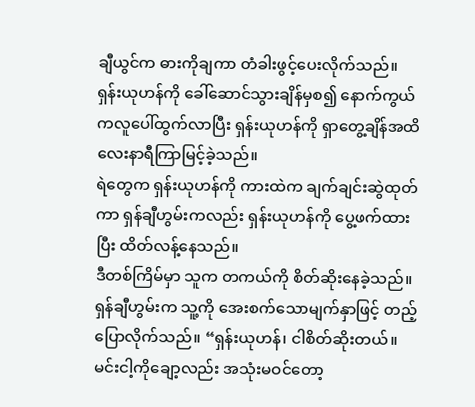ချီယွင်က ဓားကိုချကာ တံခါးဖွင့်ပေးလိုက်သည်။
ရှန်းယုဟန်ကို ခေါ်ဆောင်သွားချိန်မှစ၍ နောက်ကွယ်ကလူပေါ်ထွက်လာပြီး ရှန်းယုဟန်ကို ရှာတွေ့ချိန်အထိ လေးနာရီကြာမြင့်ခဲ့သည်။
ရဲတွေက ရှန်းယုဟန်ကို ကားထဲက ချက်ချင်းဆွဲထုတ်ကာ ရှန်ချီဟွမ်းကလည်း ရှန်းယုဟန်ကို ပွေ့ဖက်ထားပြီး ထိတ်လန့်နေသည်။
ဒီတစ်ကြိမ်မှာ သူက တကယ်ကို စိတ်ဆိုးနေခဲ့သည်။
ရှန်ချီဟွမ်းက သူ့ကို အေးစက်သောမျက်နှာဖြင့် တည့်ပြောလိုက်သည်။ “ရှန်းယုဟန်၊ ငါစိတ်ဆိုးတယ်။ မင်းငါ့ကိုချော့လည်း အသုံးမဝင်တော့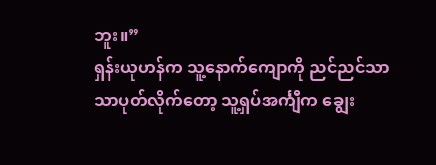ဘူး။”
ရှန်းယုဟန်က သူ့နောက်ကျောကို ညင်ညင်သာသာပုတ်လိုက်တော့ သူ့ရှပ်အင်္ကျီက ချွေး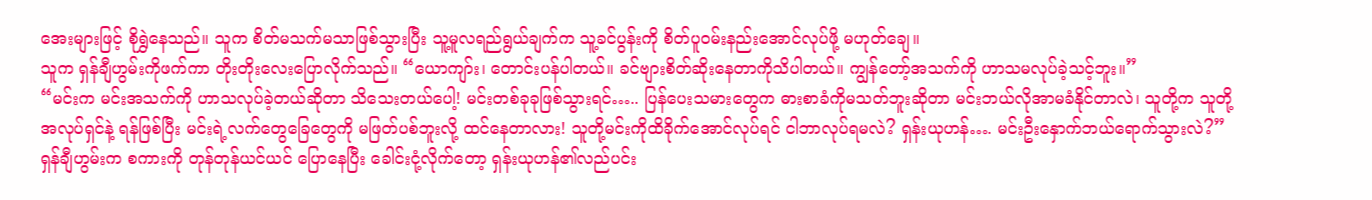အေးများဖြင့် စိုရွှဲနေသည်။ သူက စိတ်မသက်မသာဖြစ်သွားပြီး သူ့မူလရည်ရွယ်ချက်က သူ့ခင်ပွန်းကို စိတ်ပူဝမ်းနည်းအောင်လုပ်ဖို့ မဟုတ်ချေ။
သူက ရှန်ချီဟွမ်းကိုဖက်ကာ တိုးတိုးလေးပြောလိုက်သည်။ “ယောကျာ်း၊ တောင်းပန်ပါတယ်။ ခင်ဗျားစိတ်ဆိုးနေတာကိုသိပါတယ်။ ကျွန်တော့်အသက်ကို ဟာသမလုပ်ခဲ့သင့်ဘူး။”
“မင်းက မင်းအသက်ကို ဟာသလုပ်ခဲ့တယ်ဆိုတာ သိသေးတယ်ပေါ့! မင်းတစ်ခုခုဖြစ်သွားရင်….. ပြန်ပေးသမားတွေက ဓားစာခံကိုမသတ်ဘူးဆိုတာ မင်းဘယ်လိုအာမခံနိုင်တာလဲ၊ သူတို့က သူတို့အလုပ်ရှင်နဲ့ ရန်ဖြစ်ပြီး မင်းရဲ့လက်တွေခြေတွေကို မဖြတ်ပစ်ဘူးလို့ ထင်နေတာလား! သူတို့မင်းကိုထိခိုက်အောင်လုပ်ရင် ငါဘာလုပ်ရမလဲ? ရှန်းယုဟန်…. မင်းဦးနှောက်ဘယ်ရောက်သွားလဲ?” ရှန်ချီဟွမ်းက စကားကို တုန်တုန်ယင်ယင် ပြောနေပြီး ခေါင်းငုံ့လိုက်တော့ ရှန်းယုဟန်၏လည်ပင်း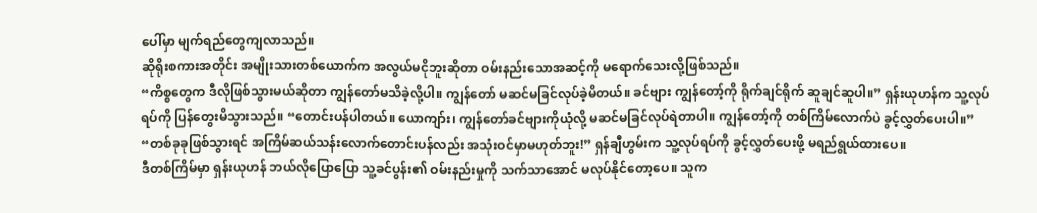ပေါ်မှာ မျက်ရည်တွေကျလာသည်။
ဆိုရိုးစကားအတိုင်း အမျိုးသားတစ်ယောက်က အလွယ်မငိုဘူးဆိုတာ ဝမ်းနည်းသောအဆင့်ကို မရောက်သေးလို့ဖြစ်သည်။
“ကိစ္စတွေက ဒီလိုဖြစ်သွားမယ်ဆိုတာ ကျွန်တော်မသိခဲ့လို့ပါ။ ကျွန်တော် မဆင်မခြင်လုပ်ခဲ့မိတယ်။ ခင်ဗျား ကျွန်တော့်ကို ရိုက်ချင်ရိုက် ဆူချင်ဆူပါ။” ရှန်းယုဟန်က သူ့လုပ်ရပ်ကို ပြန်တွေးမိသွားသည်။ “တောင်းပန်ပါတယ်။ ယောကျာ်း၊ ကျွန်တော်ခင်ဗျားကိုယုံလို့ မဆင်မခြင်လုပ်ရဲတာပါ။ ကျွန်တော့်ကို တစ်ကြိမ်လောက်ပဲ ခွင့်လွှတ်ပေးပါ။”
“တစ်ခုခုဖြစ်သွားရင် အကြိမ်ဆယ်သန်းလောက်တောင်းပန်လည်း အသုံးဝင်မှာမဟုတ်ဘူး!” ရှန်ချီဟွမ်းက သူ့လုပ်ရပ်ကို ခွင့်လွှတ်ပေးဖို့ မရည်ရွယ်ထားပေ။
ဒီတစ်ကြိမ်မှာ ရှန်းယုဟန် ဘယ်လိုပြောပြော သူ့ခင်ပွန်း၏ ဝမ်းနည်းမှုကို သက်သာအောင် မလုပ်နိုင်တော့ပေ။ သူက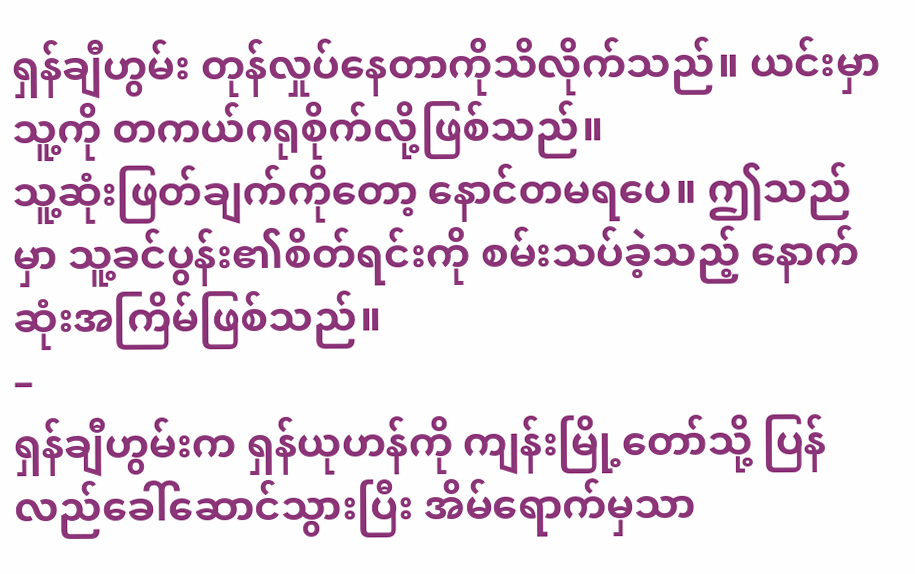ရှန်ချီဟွမ်း တုန်လှုပ်နေတာကိုသိလိုက်သည်။ ယင်းမှာ သူ့ကို တကယ်ဂရုစိုက်လို့ဖြစ်သည်။
သူ့ဆုံးဖြတ်ချက်ကိုတော့ နောင်တမရပေ။ ဤသည်မှာ သူ့ခင်ပွန်း၏စိတ်ရင်းကို စမ်းသပ်ခဲ့သည့် နောက်ဆုံးအကြိမ်ဖြစ်သည်။
–
ရှန်ချီဟွမ်းက ရှန်ယုဟန်ကို ကျန်းမြို့တော်သို့ ပြန်လည်ခေါ်ဆောင်သွားပြီး အိမ်ရောက်မှသာ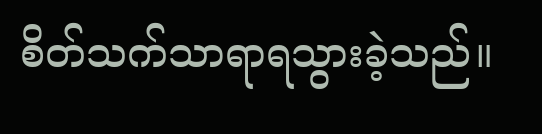စိတ်သက်သာရာရသွားခဲ့သည်။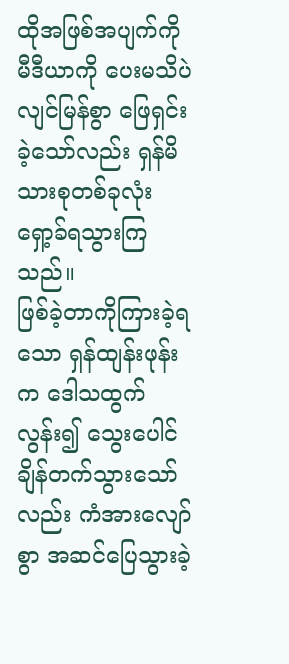ထိုအဖြစ်အပျက်ကို မီဒီယာကို ပေးမသိပဲ လျင်မြန်စွာ ဖြေရှင်းခဲ့သော်လည်း ရှန်မိသားစုတစ်ခုလုံး ရှော့ခ်ရသွားကြသည်။
ဖြစ်ခဲ့တာကိုကြားခဲ့ရသော ရှန်ထျန်းဖုန်းက ဒေါသထွက်လွန်း၍ သွေးပေါင်ချိန်တက်သွားသော်လည်း ကံအားလျော်စွာ အဆင်ပြေသွားခဲ့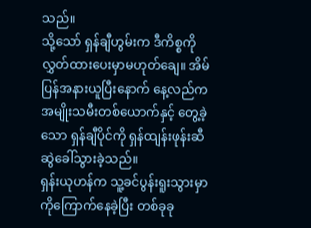သည်။
သို့သော် ရှန်ချီဟွမ်းက ဒီကိစ္စကို လွှတ်ထားပေးမှာမဟုတ်ချေ။ အိမ်ပြန်အနားယူပြီးနောက် နေ့လည်က အမျိုးသမီးတစ်ယောက်နှင့် တွေ့ခဲ့သော ရှန်ချီပိုင်ကို ရှန်ထျန်းဖုန်းဆီ ဆွဲခေါ်သွားခဲ့သည်။
ရှန်းယုဟန်က သူ့ခင်ပွန်းရူးသွားမှာကိုကြောက်နေခဲ့ပြီး တစ်ခုခု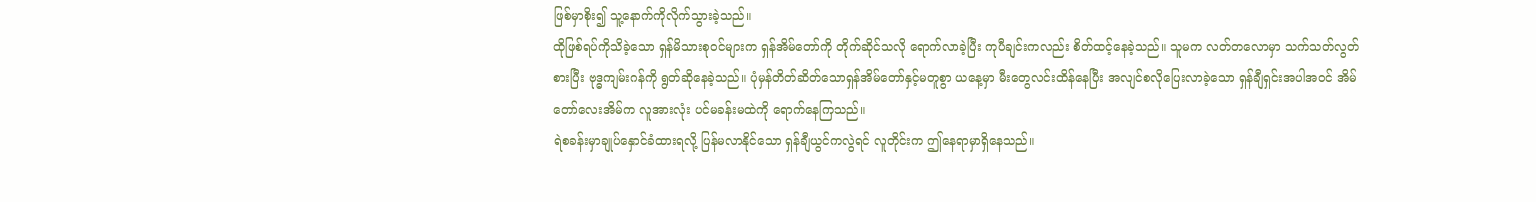ဖြစ်မှာစိုး၍ သူ့နောက်ကိုလိုက်သွားခဲ့သည်။
ထိုဖြစ်ရပ်ကိုသိခဲ့သော ရှန်မိသားစုဝင်များက ရှန်အိမ်တော်ကို တိုက်ဆိုင်သလို ရောက်လာခဲ့ပြီး ကုပီချင်းကလည်း စိတ်ထင့်နေခဲ့သည်။ သူမက လတ်တလောမှာ သက်သတ်လွတ်စားပြီး ဗုဒ္ဓကျမ်းဂန်ကို ရွတ်ဆိုနေခဲ့သည်။ ပုံမှန်တိတ်ဆိတ်သောရှန်အိမ်တော်နှင့်မတူစွာ ယနေ့မှာ မီးတွေလင်းထိန်နေပြီး အလျင်စလိုပြေးလာခဲ့သော ရှန်ချီရှင်းအပါအဝင် အိမ်တော်လေးအိမ်က လူအားလုံး ပင်မခန်းမထဲကို ရောက်နေကြသည်။
ရဲစခန်းမှာချုပ်နှောင်ခံထားရလို့ ပြန်မလာနိုင်သော ရှန်ချီယွင်ကလွဲရင် လူတိုင်းက ဤနေရာမှာရှိနေသည်။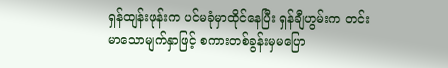ရှန်ထျန်းဖုန်းက ပင်မခုံမှာထိုင်နေပြီး ရှန်ချီဟွမ်းက တင်းမာသောမျက်နှာဖြင့် စကားတစ်ခွန်းမှမပြော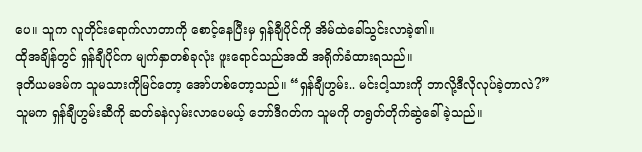ပေ။ သူက လူတိုင်းရောက်လာတာကို စောင့်နေပြီးမှ ရှန်ချီပိုင်ကို အိမ်ထဲခေါ်သွင်းလာခဲ့၏။
ထိုအချိန်တွင် ရှန်ချီပိုင်က မျက်နှာတစ်ခုလုံး ဖူးရောင်သည်အထိ အရိုက်ခံထားရသည်။
ဒုတိယမဒမ်က သူမသားကိုမြင်တော့ အော်ဟစ်တော့သည်။ “ရှန်ချီဟွမ်း.. မင်းငါ့သားကို ဘာလို့ဒီလိုလုပ်ခဲ့တာလဲ?” သူမက ရှန်ချီဟွမ်းဆီကို ဆတ်ခနဲလှမ်းလာပေမယ့် ဘော်ဒီဂတ်က သူမကို တရွတ်တိုက်ဆွဲခေါ်ခဲ့သည်။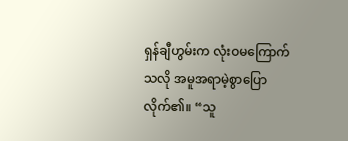ရှန်ချီဟွမ်းက လုံးဝမကြောက်သလို အမူအရာမဲ့စွာပြောလိုက်၏။ “သူ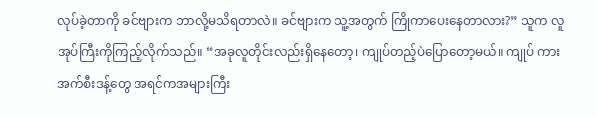လုပ်ခဲ့တာကို ခင်ဗျားက ဘာလို့မသိရတာလဲ။ ခင်ဗျားက သူ့အတွက် ကြိုကာပေးနေတာလား?” သူက လူအုပ်ကြီးကိုကြည့်လိုက်သည်။ “အခုလူတိုင်းလည်းရှိနေတော့၊ ကျုပ်တည့်ပဲပြောတော့မယ်။ ကျုပ် ကားအက်စီးဒန့်တွေ အရင်ကအများကြီး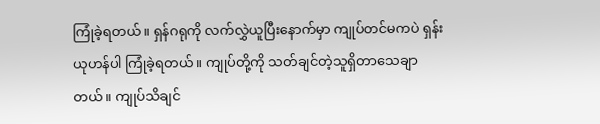ကြုံခဲ့ရတယ်။ ရှန်ဂရုကို လက်လွှဲယူပြီးနောက်မှာ ကျုပ်တင်မကပဲ ရှန်းယုဟန်ပါ ကြုံခဲ့ရတယ်။ ကျုပ်တို့ကို သတ်ချင်တဲ့သူရှိတာသေချာတယ်။ ကျုပ်သိချင်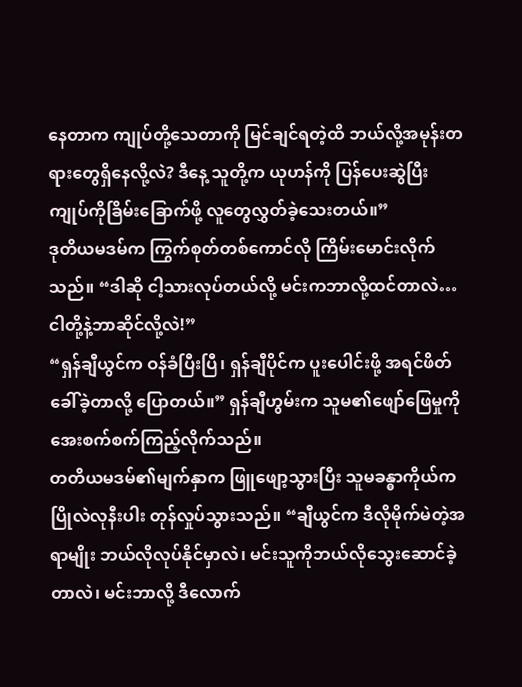နေတာက ကျုပ်တို့သေတာကို မြင်ချင်ရတဲ့ထိ ဘယ်လို့အမုန်းတရားတွေရှိနေလို့လဲ? ဒီနေ့ သူတို့က ယုဟန်ကို ပြန်ပေးဆွဲပြီး ကျုပ်ကိုခြိမ်းခြောက်ဖို့ လူတွေလွှတ်ခဲ့သေးတယ်။”
ဒုတိယမဒမ်က ကြွက်စုတ်တစ်ကောင်လို ကြိမ်းမောင်းလိုက်သည်။ “ဒါဆို ငါ့သားလုပ်တယ်လို့ မင်းကဘာလို့ထင်တာလဲ… ငါတို့နဲ့ဘာဆိုင်လို့လဲ!”
“ရှန်ချီယွင်က ဝန်ခံပြီးပြီ၊ ရှန်ချီပိုင်က ပူးပေါင်းဖို့ အရင်ဖိတ်ခေါ်ခဲ့တာလို့ ပြောတယ်။” ရှန်ချီဟွမ်းက သူမ၏ဖျော်ဖြေမှုကို အေးစက်စက်ကြည့်လိုက်သည်။
တတိယမဒမ်၏မျက်နှာက ဖြူဖျော့သွားပြီး သူမခန္ဓာကိုယ်က ပြိုလဲလုနီးပါး တုန်လှုပ်သွားသည်။ “ချီယွင်က ဒီလိုမိုက်မဲတဲ့အရာမျိုး ဘယ်လိုလုပ်နိုင်မှာလဲ၊ မင်းသူကိုဘယ်လိုသွေးဆောင်ခဲ့တာလဲ၊ မင်းဘာလို့ ဒီလောက်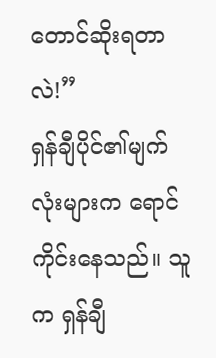တောင်ဆိုးရတာလဲ!”
ရှန်ချီပိုင်၏မျက်လုံးများက ရောင်ကိုင်းနေသည်။ သူက ရှန်ချီ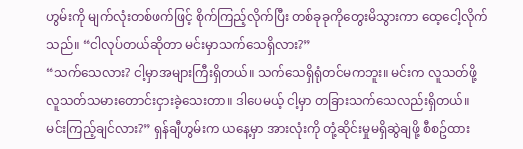ဟွမ်းကို မျက်လုံးတစ်ဖက်ဖြင့် စိုက်ကြည့်လိုက်ပြီး တစ်ခုခုကိုတွေးမိသွားကာ ထေ့ငေါ့လိုက်သည်။ “ငါလုပ်တယ်ဆိုတာ မင်းမှာသက်သေရှိလား?”
“သက်သေလား? ငါ့မှာအများကြီးရှိတယ်။ သက်သေရှိရုံတင်မကဘူး။ မင်းက လူသတ်ဖို့ လူသတ်သမားတောင်းငှားခဲ့သေးတာ။ ဒါပေမယ့် ငါ့မှာ တခြားသက်သေလည်းရှိတယ်။ မင်းကြည့်ချင်လား?” ရှန်ချီဟွမ်းက ယနေ့မှာ အားလုံးကို တုံ့ဆိုင်းမှုမရှိဆွဲချဖို့ စီစဥ်ထား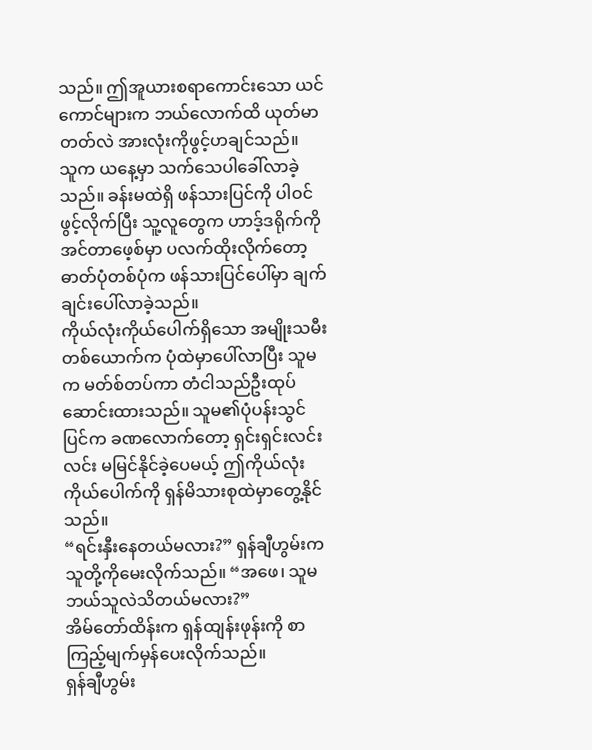သည်။ ဤအူယားစရာကောင်းသော ယင်ကောင်များက ဘယ်လောက်ထိ ယုတ်မာတတ်လဲ အားလုံးကိုဖွင့်ဟချင်သည်။
သူက ယနေ့မှာ သက်သေပါခေါ်လာခဲ့သည်။ ခန်းမထဲရှိ ဖန်သားပြင်ကို ပါဝင်ဖွင့်လိုက်ပြီး သူ့လူတွေက ဟာဒ့်ဒရိုက်ကို အင်တာဖေ့စ်မှာ ပလက်ထိုးလိုက်တော့ ဓာတ်ပုံတစ်ပုံက ဖန်သားပြင်ပေါ်မှာ ချက်ချင်းပေါ်လာခဲ့သည်။
ကိုယ်လုံးကိုယ်ပေါက်ရှိသော အမျိုးသမီးတစ်ယောက်က ပုံထဲမှာပေါ်လာပြီး သူမက မတ်စ်တပ်ကာ တံငါသည်ဦးထုပ်ဆောင်းထားသည်။ သူမ၏ပုံပန်းသွင်ပြင်က ခဏလောက်တော့ ရှင်းရှင်းလင်းလင်း မမြင်နိုင်ခဲ့ပေမယ့် ဤကိုယ်လုံးကိုယ်ပေါက်ကို ရှန်မိသားစုထဲမှာတွေ့နိုင်သည်။
“ရင်းနှီးနေတယ်မလား?” ရှန်ချီဟွမ်းက သူတို့ကိုမေးလိုက်သည်။ “အဖေ၊ သူမဘယ်သူလဲသိတယ်မလား?”
အိမ်တော်ထိန်းက ရှန်ထျန်းဖုန်းကို စာကြည့်မျက်မှန်ပေးလိုက်သည်။
ရှန်ချီဟွမ်း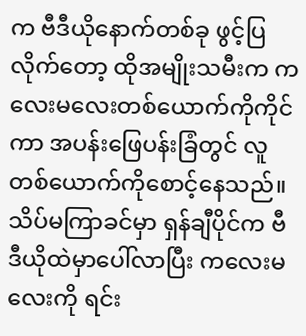က ဗီဒီယိုနောက်တစ်ခု ဖွင့်ပြလိုက်တော့ ထိုအမျိုးသမီးက ကလေးမလေးတစ်ယောက်ကိုကိုင်ကာ အပန်းဖြေပန်းခြံတွင် လူတစ်ယောက်ကိုစောင့်နေသည်။ သိပ်မကြာခင်မှာ ရှန်ချီပိုင်က ဗီဒီယိုထဲမှာပေါ်လာပြီး ကလေးမလေးကို ရင်း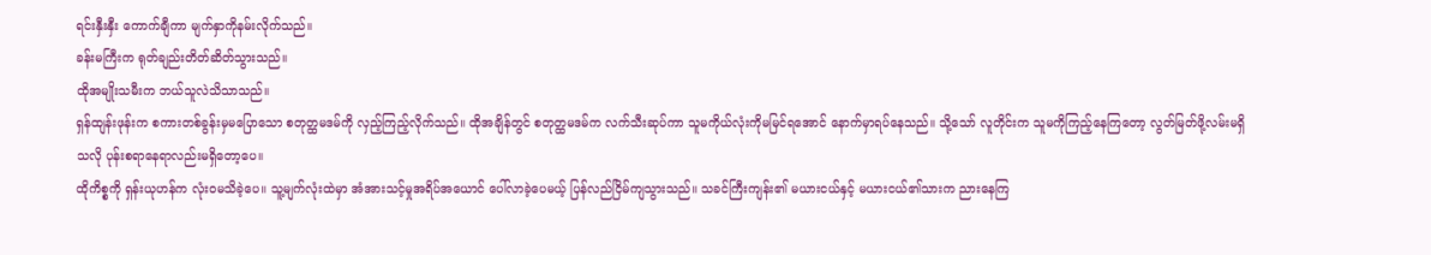ရင်းနှီးနှီး ကောက်ချီကာ မျက်နှာကိုနမ်းလိုက်သည်။
ခန်းမကြီးက ရုတ်ချည်းတိတ်ဆိတ်သွားသည်။
ထိုအမျိုးသမီးက ဘယ်သူလဲသိသာသည်။
ရှန်ထျန်းဖုန်းက စကားတစ်ခွန်းမှမပြောသော စတုတ္ထမဒမ်ကို လှည့်ကြည့်လိုက်သည်။ ထိုအချိန်တွင် စတုတ္ထမဒမ်က လက်သီးဆုပ်ကာ သူမကိုယ်လုံးကိုမမြင်ရအောင် နောက်မှာရပ်နေသည်။ သို့သော် လူတိုင်းက သူမကိုကြည့်နေကြတော့ လွတ်မြတ်ဖို့လမ်းမရှိသလို ပုန်းစရာနေရာလည်းမရှိတော့ပေ။
ထိုကိစ္စကို ရှန်းယုဟန်က လုံးဝမသိခဲ့ပေ။ သူ့မျက်လုံးထဲမှာ အံအားသင့်မှုအရိပ်အယောင် ပေါ်လာခဲ့ပေမယ့် ပြန်လည်ငြိမ်ကျသွားသည်။ သခင်ကြီးကျန်း၏ မယားငယ်နှင့် မယားငယ်၏သားက ညားနေကြ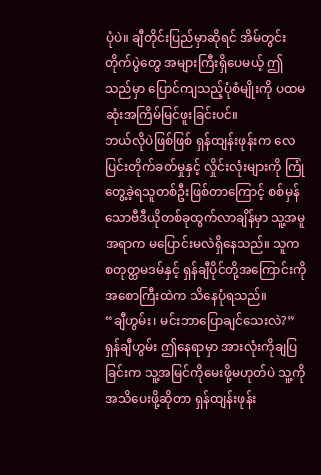ပုံပဲ။ ချီတိုင်းပြည်မှာဆိုရင် အိမ်တွင်းတိုက်ပွဲတွေ အများကြီးရှိပေမယ့် ဤသည်မှာ ပြောင်ကျသည့်ပုံစံမျိုးကို ပထမဆုံးအကြိမ်မြင်ဖူးခြင်းပင်။
ဘယ်လိုပဲဖြစ်ဖြစ် ရှန်ထျန်းဖုန်းက လေပြင်းတိုက်ခတ်မှုနှင့် လှိုင်းလုံးများကို ကြုံတွေ့ခဲ့ရသူတစ်ဦးဖြစ်တာကြောင့် စစ်မှန်သောဗီဒီယိုတစ်ခုထွက်လာချိန်မှာ သူ့အမူအရာက မပြောင်းမလဲရှိနေသည်။ သူက စတုတ္ထမဒမ်နှင့် ရှန်ချီပိုင်တို့အကြောင်းကို အစောကြီးထဲက သိနေပုံရသည်။
“ချီဟွမ်း၊ မင်းဘာပြောချင်သေးလဲ?” ရှန်ချီဟွမ်း ဤနေရာမှာ အားလုံးကိုချပြခြင်းက သူ့အမြင်ကိုမေးဖို့မဟုတ်ပဲ သူ့ကိုအသိပေးဖို့ဆိုတာ ရှန်ထျန်းဖုန်း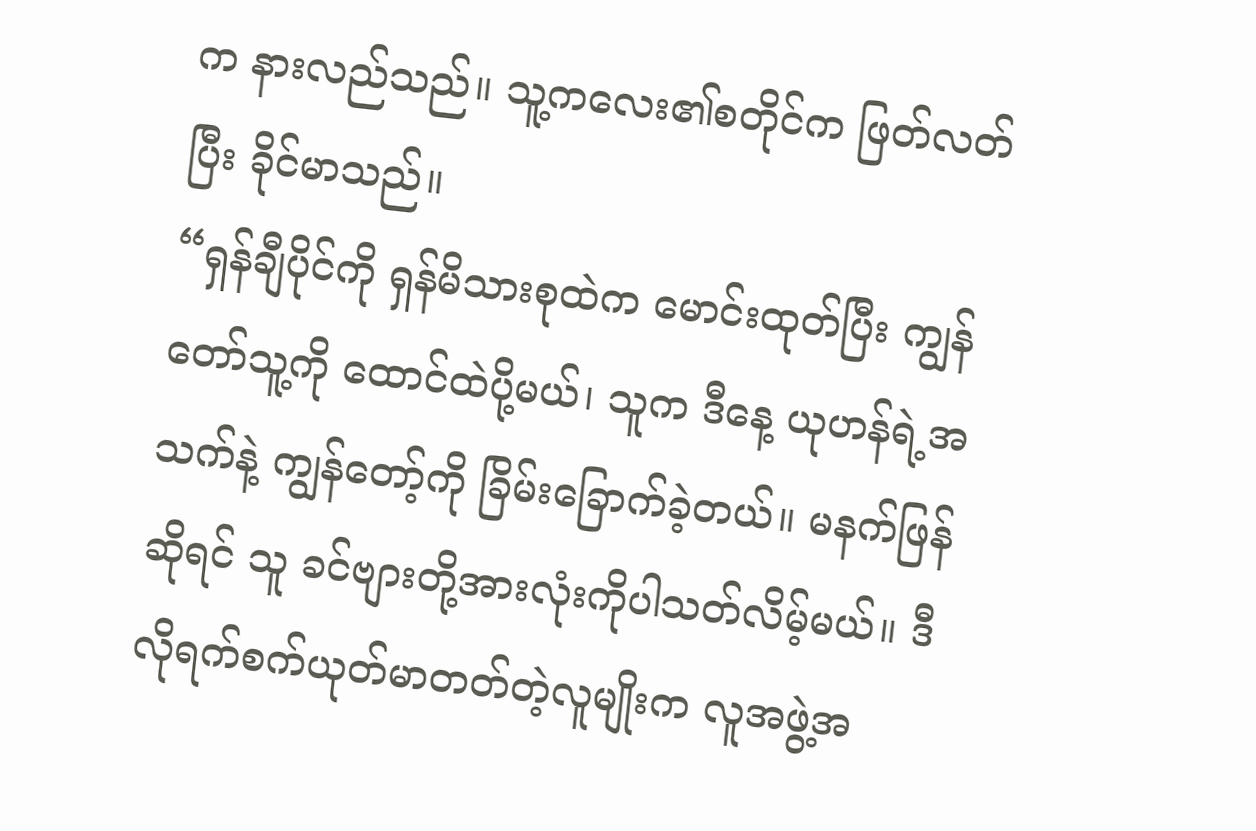က နားလည်သည်။ သူ့ကလေး၏စတိုင်က ဖြတ်လတ်ပြီး ခိုင်မာသည်။
“ရှန်ချီပိုင်ကို ရှန်မိသားစုထဲက မောင်းထုတ်ပြီး ကျွန်တော်သူ့ကို ထောင်ထဲပို့မယ်၊ သူက ဒီနေ့ ယုဟန်ရဲ့အသက်နဲ့ ကျွန်တော့်ကို ခြိမ်းခြောက်ခဲ့တယ်။ မနက်ဖြန်ဆိုရင် သူ ခင်ဗျားတို့အားလုံးကိုပါသတ်လိမ့်မယ်။ ဒီလိုရက်စက်ယုတ်မာတတ်တဲ့လူမျိုးက လူအဖွဲ့အ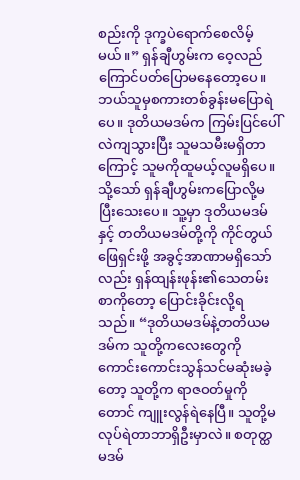စည်းကို ဒုက္ခပဲရောက်စေလိမ့်မယ်။” ရှန်ချီဟွမ်းက ဝေ့လည်ကြောင်ပတ်ပြောမနေတော့ပေ။
ဘယ်သူမှစကားတစ်ခွန်းမပြောရဲပေ။ ဒုတိယမဒမ်က ကြမ်းပြင်ပေါ်လဲကျသွားပြီး သူမသမီးမရှိတာကြောင့် သူမကိုထူမယ့်လူမရှိပေ။
သို့သော် ရှန်ချီဟွမ်းကပြောလို့မပြီးသေးပေ။ သူ့မှာ ဒုတိယမဒမ်နှင့် တတိယမဒမ်တို့ကို ကိုင်တွယ်ဖြေရှင်းဖို့ အခွင့်အာဏာမရှိသော်လည်း ရှန်ထျန်းဖုန်း၏သေတမ်းစာကိုတော့ ပြောင်းခိုင်းလို့ရသည်။ “ဒုတိယမဒမ်နဲ့တတိယမဒမ်က သူတို့ကလေးတွေကို ကောင်းကောင်းသွန်သင်မဆုံးမခဲ့တော့ သူတို့က ရာဇဝတ်မှုကိုတောင် ကျူးလွန်ရဲနေပြီ။ သူတို့မလုပ်ရဲတာဘာရှိဦးမှာလဲ။ စတုတ္ထမဒမ်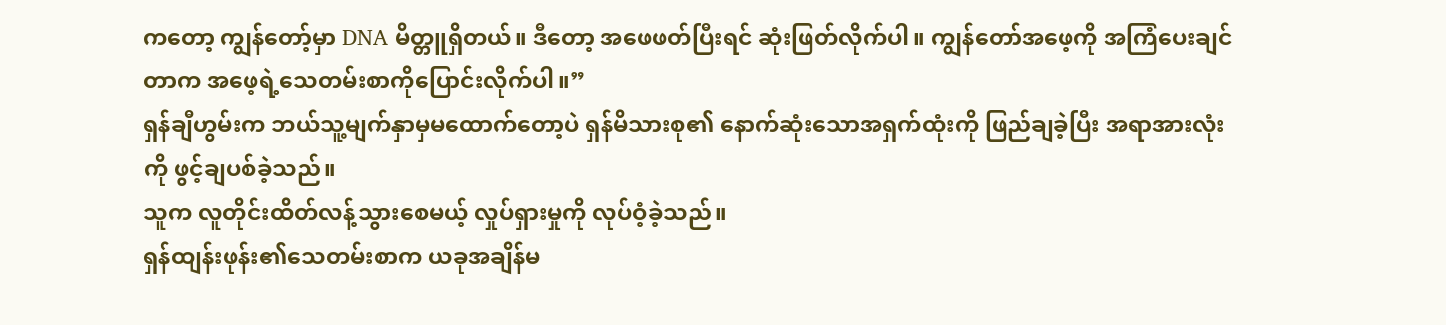ကတော့ ကျွန်တော့်မှာ DNA မိတ္တူရှိတယ်။ ဒီတော့ အဖေဖတ်ပြီးရင် ဆုံးဖြတ်လိုက်ပါ။ ကျွန်တော်အဖေ့ကို အကြံပေးချင်တာက အဖေ့ရဲ့သေတမ်းစာကိုပြောင်းလိုက်ပါ။”
ရှန်ချီဟွမ်းက ဘယ်သူ့မျက်နှာမှမထောက်တော့ပဲ ရှန်မိသားစု၏ နောက်ဆုံးသောအရှက်ထုံးကို ဖြည်ချခဲ့ပြီး အရာအားလုံးကို ဖွင့်ချပစ်ခဲ့သည်။
သူက လူတိုင်းထိတ်လန့်သွားစေမယ့် လှုပ်ရှားမှုကို လုပ်ဝံ့ခဲ့သည်။
ရှန်ထျန်းဖုန်း၏သေတမ်းစာက ယခုအချိန်မ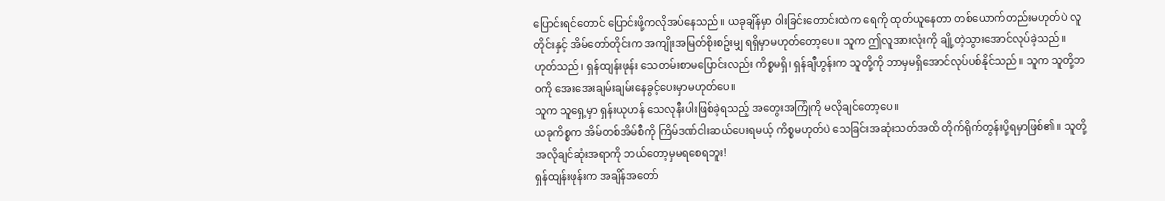ပြောင်းရင်တောင် ပြောင်းဖို့ကလိုအပ်နေသည်။ ယခုချိန်မှာ ဝါးခြင်းတောင်းထဲက ရေကို ထုတ်ယူနေတာ တစ်ယောက်တည်းမဟုတ်ပဲ လူတိုင်းနှင့် အိမ်တော်တိုင်းက အကျိုးအမြတ်စိုးစဥ်းမျှ ရရှိမှာမဟုတ်တော့ပေ။ သူက ဤလူအားလုံးကို ချို့တဲ့သွားအောင်လုပ်ခဲ့သည်။
ဟုတ်သည်၊ ရှန်ထျန်းဖုန်း သေတမ်းစာမပြောင်းလည်း ကိစ္စမရှိ၊ ရှန်ချီဟွန်းက သူတို့ကို ဘာမှမရှိအောင်လုပ်ပစ်နိုင်သည်။ သူက သူတို့ဘဝကို အေးအေးချမ်းချမ်းနေခွင့်ပေးမှာမဟုတ်ပေ။
သူက သူရှေ့မှာ ရှန်းယုဟန် သေလုနီးပါးဖြစ်ခဲ့ရသည့် အတွေးအကြုံကို မလိုချင်တော့ပေ။
ယခုကိစ္စက အိမ်တစ်အိမ်စီကို ကြိမ်ဒဏ်ငါးဆယ်ပေးရမယ့် ကိစ္စမဟုတ်ပဲ သေခြင်းအဆုံးသတ်အထိ တိုက်ရိုက်တွန်းပို့ရမှာဖြစ်၏။ သူတို့အလိုချင်ဆုံးအရာကို ဘယ်တော့မှမရစေရဘူး!
ရှန်ထျန်းဖုန်းက အချိန်အတော်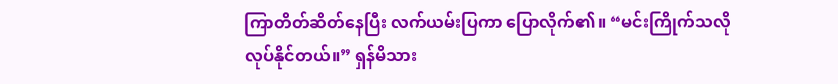ကြာတိတ်ဆိတ်နေပြီး လက်ယမ်းပြကာ ပြောလိုက်၏။ “မင်းကြိုက်သလိုလုပ်နိုင်တယ်။” ရှန်မိသား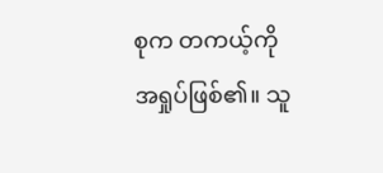စုက တကယ့်ကိုအရှုပ်ဖြစ်၏။ သူ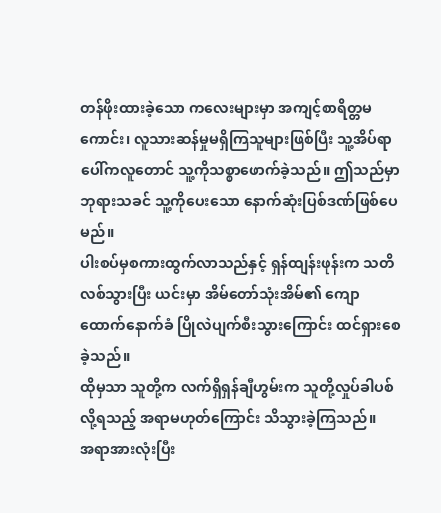တန်ဖိုးထားခဲ့သော ကလေးများမှာ အကျင့်စာရိတ္တမကောင်း၊ လူသားဆန်မှုမရှိကြသူများဖြစ်ပြီး သူ့အိပ်ရာပေါ်ကလူတောင် သူ့ကိုသစ္စာဖောက်ခဲ့သည်။ ဤသည်မှာ ဘုရားသခင် သူ့ကိုပေးသော နောက်ဆုံးပြစ်ဒဏ်ဖြစ်ပေမည်။
ပါးစပ်မှစကားထွက်လာသည်နှင့် ရှန်ထျန်းဖုန်းက သတိလစ်သွားပြီး ယင်းမှာ အိမ်တော်သုံးအိမ်၏ ကျောထောက်နောက်ခံ ပြိုလဲပျက်စီးသွားကြောင်း ထင်ရှားစေခဲ့သည်။
ထိုမှသာ သူတို့က လက်ရှိရှန်ချီဟွမ်းက သူတို့လှုပ်ခါပစ်လို့ရသည့် အရာမဟုတ်ကြောင်း သိသွားခဲ့ကြသည်။
အရာအားလုံးပြီး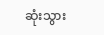ဆုံးသွား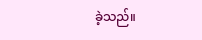ခဲ့သည်။